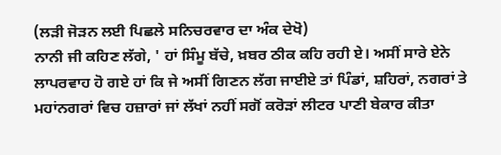(ਲੜੀ ਜੋੜਨ ਲਈ ਪਿਛਲੇ ਸਨਿਚਰਵਾਰ ਦਾ ਅੰਕ ਦੇਖੋ)
ਨਾਨੀ ਜੀ ਕਹਿਣ ਲੱਗੇ, ' ਹਾਂ ਸਿੰਮੂ ਬੱਚੇ, ਖ਼ਬਰ ਠੀਕ ਕਹਿ ਰਹੀ ਏ। ਅਸੀਂ ਸਾਰੇ ਏਨੇ ਲਾਪਰਵਾਹ ਹੋ ਗਏ ਹਾਂ ਕਿ ਜੇ ਅਸੀਂ ਗਿਣਨ ਲੱਗ ਜਾਈਏ ਤਾਂ ਪਿੰਡਾਂ, ਸ਼ਹਿਰਾਂ, ਨਗਰਾਂ ਤੇ ਮਹਾਂਨਗਰਾਂ ਵਿਚ ਹਜ਼ਾਰਾਂ ਜਾਂ ਲੱਖਾਂ ਨਹੀਂ ਸਗੋਂ ਕਰੋੜਾਂ ਲੀਟਰ ਪਾਣੀ ਬੇਕਾਰ ਕੀਤਾ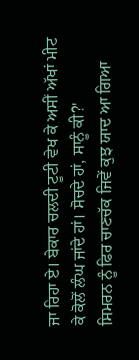ਜਾ ਰਿਹਾ ਏ। ਬੇਕਾਰ ਚਲਦੀ ਟੂਟੀ ਵੇਖ ਕੇ ਅਸੀਂ ਅੱਖਾਂ ਮੀਟ ਕੇ ਕੋਲੋਂ ਲੰਘ ਜਾਂਦੇ ਹਾਂ। ਸੋਚਦੇ ਹਾਂ, ਸਾਨੂੰ ਕੀ?'
ਸਿਮਰਨ ਨੂੰ ਫਿਰ ਚਾਣਚੱਕ ਜਿਵੇਂ ਕੁਝ ਯਾਦ ਆ ਗਿਆ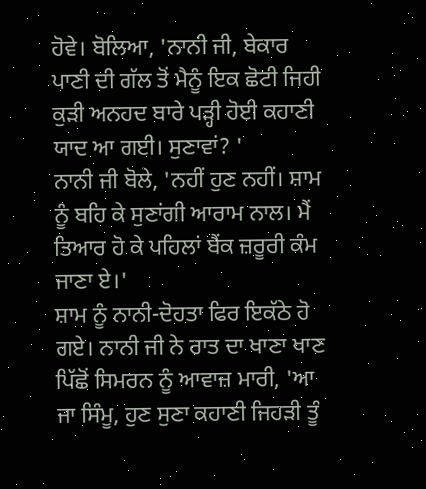ਹੋਵੇ। ਬੋਲਿਆ, 'ਨਾਨੀ ਜੀ, ਬੇਕਾਰ ਪਾਣੀ ਦੀ ਗੱਲ ਤੋਂ ਮੈਨੂੰ ਇਕ ਛੋਟੀ ਜਿਹੀ ਕੁੜੀ ਅਨਹਦ ਬਾਰੇ ਪੜ੍ਹੀ ਹੋਈ ਕਹਾਣੀ ਯਾਦ ਆ ਗਈ। ਸੁਣਾਵਾਂ? '
ਨਾਨੀ ਜੀ ਬੋਲੇ, 'ਨਹੀਂ ਹੁਣ ਨਹੀਂ। ਸ਼ਾਮ ਨੂੰ ਬਹਿ ਕੇ ਸੁਣਾਂਗੀ ਆਰਾਮ ਨਾਲ। ਮੈਂ ਤਿਆਰ ਹੋ ਕੇ ਪਹਿਲਾਂ ਬੈਂਕ ਜ਼ਰੂਰੀ ਕੰਮ ਜਾਣਾ ਏ।'
ਸ਼ਾਮ ਨੂੰ ਨਾਨੀ-ਦੋਹਤਾ ਫਿਰ ਇਕੱਠੇ ਹੋ ਗਏ। ਨਾਨੀ ਜੀ ਨੇ ਰਾਤ ਦਾ ਖਾਣਾ ਖਾਣ ਪਿੱਛੋਂ ਸਿਮਰਨ ਨੂੰ ਆਵਾਜ਼ ਮਾਰੀ, 'ਆ ਜਾ ਸਿੰਮੂ, ਹੁਣ ਸੁਣਾ ਕਹਾਣੀ ਜਿਹੜੀ ਤੂੰ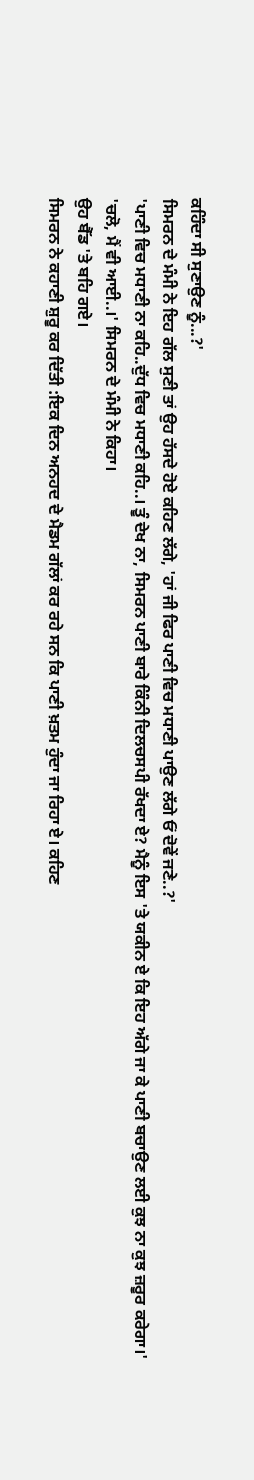ਕਹਿੰਦਾ ਸੀ ਸੁਣਾਉਣ ਨੂੰ...?'
ਸਿਮਰਨ ਦੇ ਮੰਮੀ ਨੇ ਇਹ ਗੱਲ ਸੁਣੀ ਤਾਂ ਉਹ ਹੱਸਦੇ ਹੋਏ ਕਹਿਣ ਲੱਗੇ, 'ਹਾਂ ਜੀ ਫਿਰ ਪਾਣੀ ਵਿਚ ਮਧਾਣੀ ਪਾਉਣ ਲੱਗੇ ਓਂ ਦੋਵੇਂ ਜਣੇ..?'
'ਪਾਣੀ ਵਿਚ ਮਧਾਣੀ ਨਾ ਕਹਿ..ਦੁੱਧ ਵਿਚ ਮਧਾਣੀ ਕਹਿ..। ਤੂੰ ਦੇਖ ਨਾ, ਸਿਮਰਨ ਪਾਣੀ ਬਾਰੇ ਕਿੰਨੀ ਦਿਲਚਸਪੀ ਰੱਖਦਾ ਏ? ਮੈਨੂੰ ਇਸ 'ਤੇ ਯਕੀਨ ਏ ਕਿ ਇਹ ਅੱਗੇ ਜਾ ਕੇ ਪਾਣੀ ਬਚਾਉਣ ਲਈ ਕੁਝ ਨਾ ਕੁਝ ਜ਼ਰੂਰ ਕਰੇਗਾ।'
'ਚਲੋ, ਮੈਂ ਵੀ ਆਈ..।' ਸਿਮਰਨ ਦੇ ਮੰਮੀ ਨੇ ਕਿਹਾ।
ਉਹ ਬੈੱਡ 'ਤੇ ਬਹਿ ਗਏ।
ਸਿਮਰਨ ਨੇ ਕਹਾਣੀ ਸ਼ੁਰੂ ਕਰ ਦਿੱਤੀ :ਇਕ ਦਿਨ ਅਨਹਦ ਦੇ ਮੈਡਮ ਗੱਲਾਂ ਕਰ ਰਹੇ ਸਨ ਕਿ ਪਾਣੀ ਖ਼ਤਮ ਹੁੰਦਾ ਜਾ ਰਿਹਾ ਏ। ਕਹਿਣ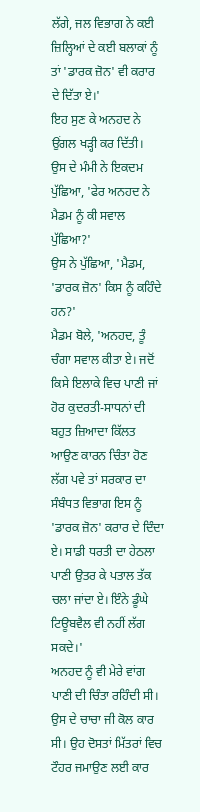ਲੱਗੇ, ਜਲ ਵਿਭਾਗ ਨੇ ਕਈ ਜ਼ਿਲ੍ਹਿਆਂ ਦੇ ਕਈ ਬਲਾਕਾਂ ਨੂੰ ਤਾਂ 'ਡਾਰਕ ਜ਼ੋਨ' ਵੀ ਕਰਾਰ ਦੇ ਦਿੱਤਾ ਏ।'
ਇਹ ਸੁਣ ਕੇ ਅਨਹਦ ਨੇ ਉਂਗਲ ਖੜ੍ਹੀ ਕਰ ਦਿੱਤੀ।
ਉਸ ਦੇ ਮੰਮੀ ਨੇ ਇਕਦਮ ਪੁੱਛਿਆ, 'ਫੇਰ ਅਨਹਦ ਨੇ ਮੈਡਮ ਨੂੰ ਕੀ ਸਵਾਲ ਪੁੱਛਿਆ?'
ਉਸ ਨੇ ਪੁੱਛਿਆ, 'ਮੈਡਮ, 'ਡਾਰਕ ਜ਼ੋਨ' ਕਿਸ ਨੂੰ ਕਹਿੰਦੇ ਹਨ?'
ਮੈਡਮ ਬੋਲੇ, 'ਅਨਹਦ, ਤੂੰ ਚੰਗਾ ਸਵਾਲ ਕੀਤਾ ਏ। ਜਦੋਂ ਕਿਸੇ ਇਲਾਕੇ ਵਿਚ ਪਾਣੀ ਜਾਂ ਹੋਰ ਕੁਦਰਤੀ-ਸਾਧਨਾਂ ਦੀ ਬਹੁਤ ਜ਼ਿਆਦਾ ਕਿੱਲਤ ਆਉਣ ਕਾਰਨ ਚਿੰਤਾ ਹੋਣ ਲੱਗ ਪਵੇ ਤਾਂ ਸਰਕਾਰ ਦਾ ਸੰਬੰਧਤ ਵਿਭਾਗ ਇਸ ਨੂੰ 'ਡਾਰਕ ਜ਼ੋਨ' ਕਰਾਰ ਦੇ ਦਿੰਦਾ ਏ। ਸਾਡੀ ਧਰਤੀ ਦਾ ਹੇਠਲਾ ਪਾਣੀ ਉਤਰ ਕੇ ਪਤਾਲ ਤੱਕ ਚਲਾ ਜਾਂਦਾ ਏ। ਇੰਨੇ ਡੂੰਘੇ ਟਿਊਬਵੈਲ ਵੀ ਨਹੀਂ ਲੱਗ ਸਕਦੇ।'
ਅਨਹਦ ਨੂੰ ਵੀ ਮੇਰੇ ਵਾਂਗ ਪਾਣੀ ਦੀ ਚਿੰਤਾ ਰਹਿੰਦੀ ਸੀ। ਉਸ ਦੇ ਚਾਚਾ ਜੀ ਕੋਲ ਕਾਰ ਸੀ। ਉਹ ਦੋਸਤਾਂ ਮਿੱਤਰਾਂ ਵਿਚ ਟੌਹਰ ਜਮਾਉਣ ਲਈ ਕਾਰ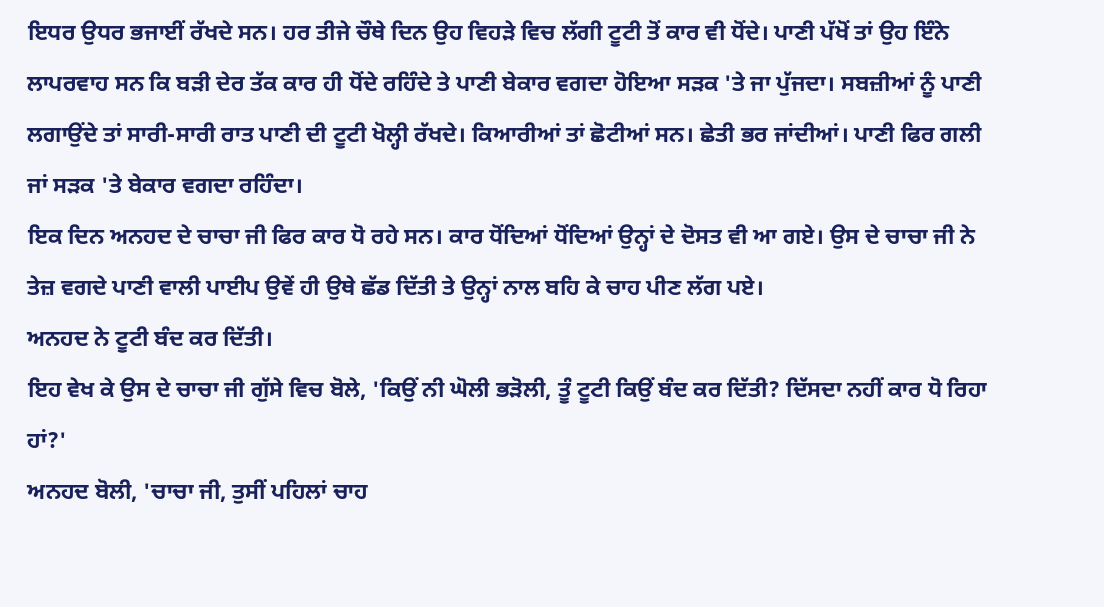ਇਧਰ ਉਧਰ ਭਜਾਈਂ ਰੱਖਦੇ ਸਨ। ਹਰ ਤੀਜੇ ਚੌਥੇ ਦਿਨ ਉਹ ਵਿਹੜੇ ਵਿਚ ਲੱਗੀ ਟੂਟੀ ਤੋਂ ਕਾਰ ਵੀ ਧੋਂਦੇ। ਪਾਣੀ ਪੱਖੋਂ ਤਾਂ ਉਹ ਇੰਨੇ ਲਾਪਰਵਾਹ ਸਨ ਕਿ ਬੜੀ ਦੇਰ ਤੱਕ ਕਾਰ ਹੀ ਧੋਂਦੇ ਰਹਿੰਦੇ ਤੇ ਪਾਣੀ ਬੇਕਾਰ ਵਗਦਾ ਹੋਇਆ ਸੜਕ 'ਤੇ ਜਾ ਪੁੱਜਦਾ। ਸਬਜ਼ੀਆਂ ਨੂੰ ਪਾਣੀ ਲਗਾਉਂਦੇ ਤਾਂ ਸਾਰੀ-ਸਾਰੀ ਰਾਤ ਪਾਣੀ ਦੀ ਟੂਟੀ ਖੋਲ੍ਹੀ ਰੱਖਦੇ। ਕਿਆਰੀਆਂ ਤਾਂ ਛੋਟੀਆਂ ਸਨ। ਛੇਤੀ ਭਰ ਜਾਂਦੀਆਂ। ਪਾਣੀ ਫਿਰ ਗਲੀ ਜਾਂ ਸੜਕ 'ਤੇ ਬੇਕਾਰ ਵਗਦਾ ਰਹਿੰਦਾ।
ਇਕ ਦਿਨ ਅਨਹਦ ਦੇ ਚਾਚਾ ਜੀ ਫਿਰ ਕਾਰ ਧੋ ਰਹੇ ਸਨ। ਕਾਰ ਧੋਂਦਿਆਂ ਧੋਂਦਿਆਂ ਉਨ੍ਹਾਂ ਦੇ ਦੋਸਤ ਵੀ ਆ ਗਏ। ਉਸ ਦੇ ਚਾਚਾ ਜੀ ਨੇ ਤੇਜ਼ ਵਗਦੇ ਪਾਣੀ ਵਾਲੀ ਪਾਈਪ ਉਵੇਂ ਹੀ ਉਥੇ ਛੱਡ ਦਿੱਤੀ ਤੇ ਉਨ੍ਹਾਂ ਨਾਲ ਬਹਿ ਕੇ ਚਾਹ ਪੀਣ ਲੱਗ ਪਏ।
ਅਨਹਦ ਨੇ ਟੂਟੀ ਬੰਦ ਕਰ ਦਿੱਤੀ।
ਇਹ ਵੇਖ ਕੇ ਉਸ ਦੇ ਚਾਚਾ ਜੀ ਗੁੱਸੇ ਵਿਚ ਬੋਲੇ, 'ਕਿਉਂ ਨੀ ਘੋਲੀ ਭੜੋਲੀ, ਤੂੰ ਟੂਟੀ ਕਿਉਂ ਬੰਦ ਕਰ ਦਿੱਤੀ? ਦਿੱਸਦਾ ਨਹੀਂ ਕਾਰ ਧੋ ਰਿਹਾ ਹਾਂ?'
ਅਨਹਦ ਬੋਲੀ, 'ਚਾਚਾ ਜੀ, ਤੁਸੀਂ ਪਹਿਲਾਂ ਚਾਹ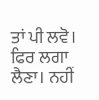ਤਾਂ ਪੀ ਲਵੋ। ਫਿਰ ਲਗਾ ਲੈਣਾ। ਨਹੀਂ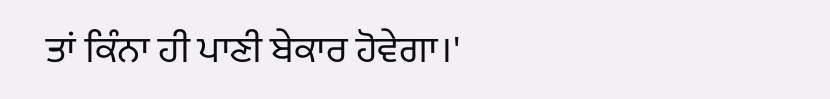ਤਾਂ ਕਿੰਨਾ ਹੀ ਪਾਣੀ ਬੇਕਾਰ ਹੋਵੇਗਾ।'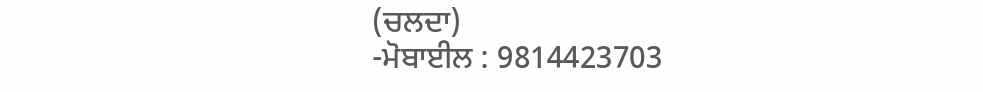(ਚਲਦਾ)
-ਮੋਬਾਈਲ : 9814423703